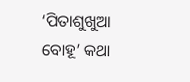‘ପିତାଶୁଖୁଆ ବୋହୂ’ କଥା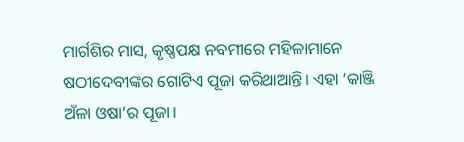ମାର୍ଗଶିର ମାସ, କୃଷ୍ଣପକ୍ଷ ନବମୀରେ ମହିଳାମାନେ ଷଠୀଦେବୀଙ୍କର ଗୋଟିଏ ପୂଜା କରିଥାଆନ୍ତି। ଏହା ‘କାଞ୍ଜି ଅଁଳା ଓଷା’ର ପୂଜା।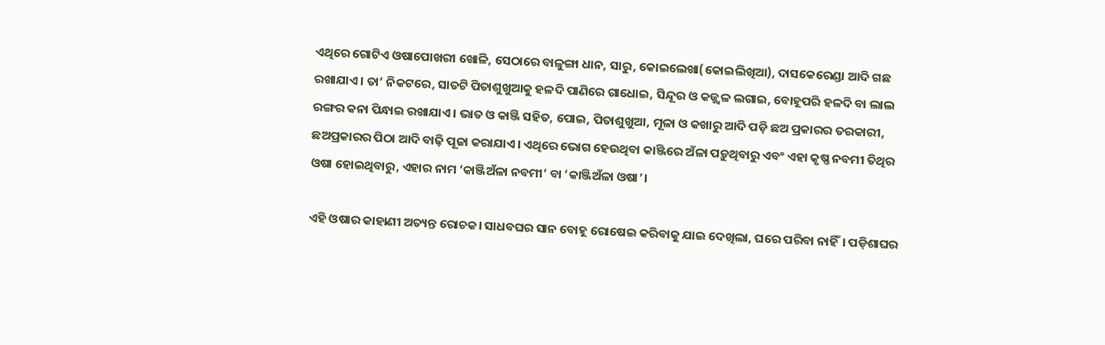ଏଥିରେ ଗୋଟିଏ ଓଷାପୋଖରୀ ଖୋଳି, ସେଠାରେ ବାଳୁଙ୍ଗା ଧାନ, ସାରୁ, କୋଇଲେଖା(କୋଇଲିଖିଆ), ଦାସକେରେଣ୍ଡା ଆଦି ଗଛ ରଖାଯାଏ। ତା’ ନିକଟରେ, ସାତଟି ପିତାଶୁଖୁଆକୁ ହଳଦି ପାଣିରେ ଗାଧୋଇ, ସିନ୍ଦୂର ଓ କଜ୍ଜ୍ୱଳ ଲଗାଇ, ବୋହୂପରି ହଳଦି ବା ଲାଲ ରଙ୍ଗର କନା ପିନ୍ଧାଇ ରଖାଯାଏ। ଭାତ ଓ କାଞ୍ଜି ସହିତ, ପୋଇ, ପିତାଶୁଖୁଆ, ମୂଳା ଓ କଖାରୁ ଆଦି ପଡ଼ି ଛଅ ପ୍ରକାରର ତରକାରୀ, ଛଅପ୍ରକାରର ପିଠା ଆଦି ବାଢ଼ି ପୂଜା କରାଯାଏ। ଏଥିରେ ଭୋଗ ହେଉଥିବା କାଞ୍ଜିରେ ଅଁଳା ପଡ଼ୁଥିବାରୁ ଏବଂ ଏହା କୃଷ୍ଣ ନବମୀ ତିଥିର ଓଷା ହୋଇଥିବାରୁ, ଏହାର ନାମ ‘କାଞ୍ଜିଅଁଳା ନବମୀ’ ବା ‘କାଞ୍ଜିଅଁଳା ଓଷା’।

ଏହି ଓଷାର କାହାଣୀ ଅତ୍ୟନ୍ତ ରୋଚକ। ସାଧବଘର ସାନ ବୋହୂ ରୋଷେଇ କରିବାକୁ ଯାଇ ଦେଖିଲା, ଘରେ ପରିବା ନାହିଁ। ପଡ଼ିଶାଘର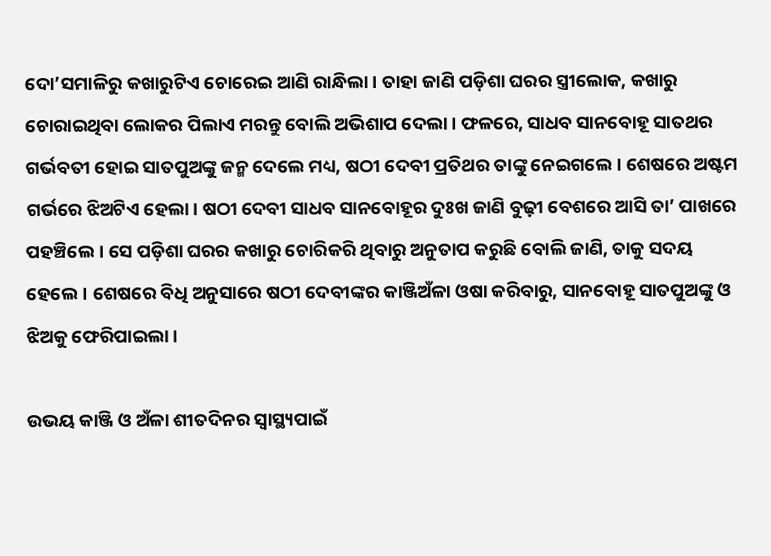ଦୋ’ସମାଳିରୁ କଖାରୁଟିଏ ଚୋରେଇ ଆଣି ରାନ୍ଧିଲା। ତାହା ଜାଣି ପଡ଼ିଶା ଘରର ସ୍ତ୍ରୀଲୋକ, କଖାରୁ ଚୋରାଇଥିବା ଲୋକର ପିଲାଏ ମରନ୍ତୁ ବୋଲି ଅଭିଶାପ ଦେଲା। ଫଳରେ, ସାଧବ ସାନବୋହୂ ସାତଥର ଗର୍ଭବତୀ ହୋଇ ସାତପୁଅଙ୍କୁ ଜନ୍ମ ଦେଲେ ମଧ୍ୟ, ଷଠୀ ଦେବୀ ପ୍ରତିଥର ତାଙ୍କୁ ନେଇଗଲେ। ଶେଷରେ ଅଷ୍ଟମ ଗର୍ଭରେ ଝିଅଟିଏ ହେଲା। ଷଠୀ ଦେବୀ ସାଧବ ସାନବୋହୂର ଦୁଃଖ ଜାଣି ବୁଢ଼ୀ ବେଶରେ ଆସି ତା’ ପାଖରେ ପହଞ୍ଚିଲେ। ସେ ପଡ଼ିଶା ଘରର କଖାରୁ ଚୋରିକରି ଥିବାରୁ ଅନୁତାପ କରୁଛି ବୋଲି ଜାଣି, ତାକୁ ସଦୟ ହେଲେ। ଶେଷରେ ବିଧି ଅନୁସାରେ ଷଠୀ ଦେବୀଙ୍କର କାଞ୍ଜିଅଁଳା ଓଷା କରିବାରୁ, ସାନବୋହୂ ସାତପୁଅଙ୍କୁ ଓ ଝିଅକୁ ଫେରିପାଇଲା।

ଉଭୟ କାଞ୍ଜି ଓ ଅଁଳା ଶୀତଦିନର ସ୍ୱାସ୍ଥ୍ୟପାଇଁ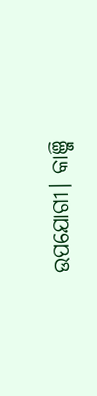ଉପଯୋଗୀ। କାଞ୍ଜି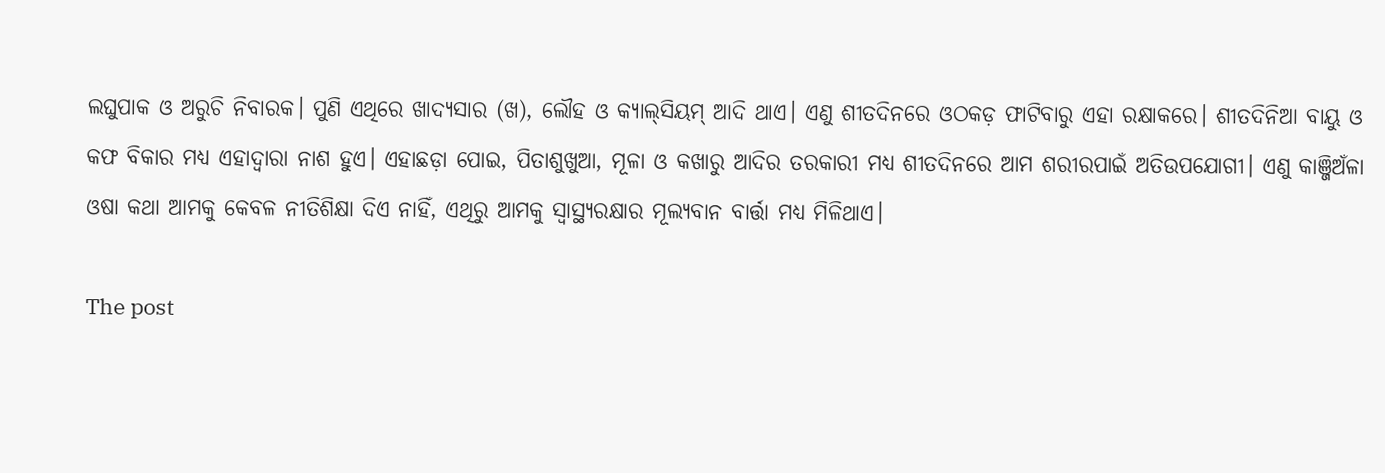ଲଘୁପାକ ଓ ଅରୁଚି ନିବାରକ। ପୁଣି ଏଥିରେ ଖାଦ୍ୟସାର (ଖ), ଲୌହ ଓ କ୍ୟାଲ୍‌ସିୟମ୍ ଆଦି ଥାଏ। ଏଣୁ ଶୀତଦିନରେ ଓଠକଡ଼ ଫାଟିବାରୁ ଏହା ରକ୍ଷାକରେ। ଶୀତଦିନିଆ ବାୟୁ ଓ କଫ ବିକାର ମଧ୍ୟ ଏହାଦ୍ୱାରା ନାଶ ହୁଏ। ଏହାଛଡ଼ା ପୋଇ, ପିତାଶୁଖୁଆ, ମୂଳା ଓ କଖାରୁ ଆଦିର ତରକାରୀ ମଧ୍ୟ ଶୀତଦିନରେ ଆମ ଶରୀରପାଇଁ ଅତିଉପଯୋଗୀ। ଏଣୁ କାଞ୍ଜିଅଁଳା ଓଷା କଥା ଆମକୁ କେବଳ ନୀତିଶିକ୍ଷା ଦିଏ ନାହିଁ, ଏଥିରୁ ଆମକୁ ସ୍ୱାସ୍ଥ୍ୟରକ୍ଷାର ମୂଲ୍ୟବାନ ବାର୍ତ୍ତା ମଧ୍ୟ ମିଳିଥାଏ।

The post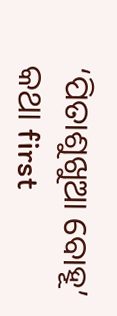‘ପିତାଶୁଖୁଆ ବୋହୂ’ କଥା first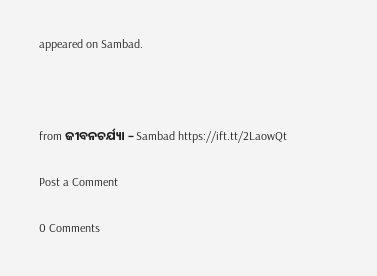appeared on Sambad.



from ଜୀବନଚର୍ଯ୍ୟା – Sambad https://ift.tt/2LaowQt

Post a Comment

0 Comments